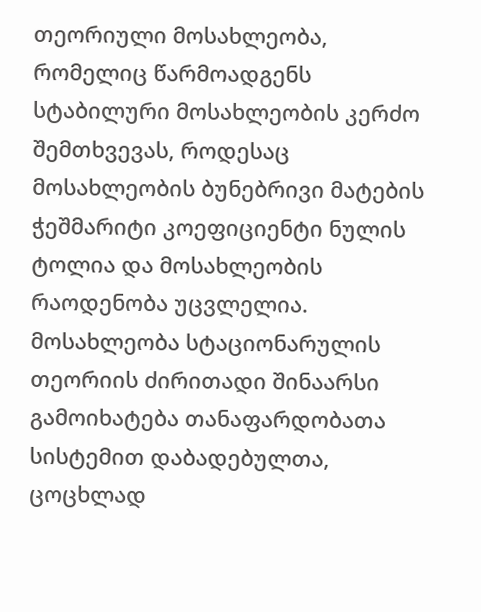თეორიული მოსახლეობა, რომელიც წარმოადგენს სტაბილური მოსახლეობის კერძო შემთხვევას, როდესაც მოსახლეობის ბუნებრივი მატების ჭეშმარიტი კოეფიციენტი ნულის ტოლია და მოსახლეობის რაოდენობა უცვლელია.
მოსახლეობა სტაციონარულის თეორიის ძირითადი შინაარსი გამოიხატება თანაფარდობათა სისტემით დაბადებულთა, ცოცხლად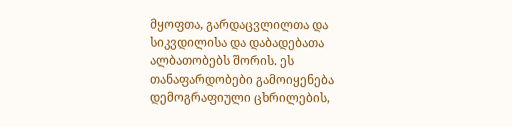მყოფთა, გარდაცვლილთა და სიკვდილისა და დაბადებათა ალბათობებს შორის. ეს თანაფარდობები გამოიყენება დემოგრაფიული ცხრილების,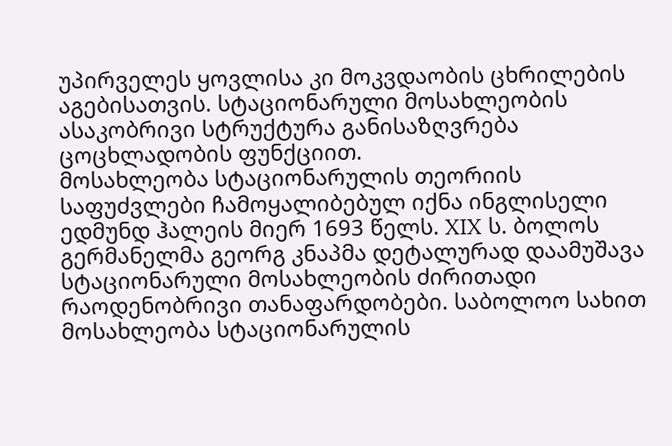უპირველეს ყოვლისა კი მოკვდაობის ცხრილების აგებისათვის. სტაციონარული მოსახლეობის ასაკობრივი სტრუქტურა განისაზღვრება ცოცხლადობის ფუნქციით.
მოსახლეობა სტაციონარულის თეორიის საფუძვლები ჩამოყალიბებულ იქნა ინგლისელი ედმუნდ ჰალეის მიერ 1693 წელს. XIX ს. ბოლოს გერმანელმა გეორგ კნაპმა დეტალურად დაამუშავა სტაციონარული მოსახლეობის ძირითადი რაოდენობრივი თანაფარდობები. საბოლოო სახით მოსახლეობა სტაციონარულის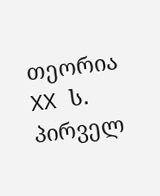თეორია XX ს. პირველ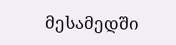მესამედში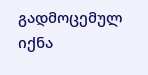გადმოცემულ იქნა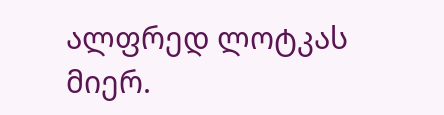ალფრედ ლოტკას მიერ.